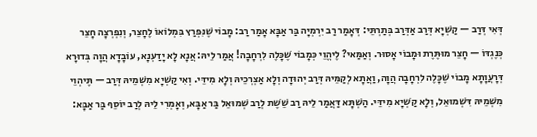דְּאִי דְּרַב — קַשְׁיָא דְּרַב אַדְּרַב בְּתַרְתֵּי: דְּאָמַר רַב יִרְמְיָה בַּר אַבָּא אָמַר רַב: מָבוֹי שֶׁנִּפְרַץ בִּמְלוֹאוֹ לֶחָצֵר, וְנִפְרְצָה חָצֵר כְּנֶגְדּוֹ — חָצֵר מוּתֶּרֶת וּמָבוֹי אָסוּר. וְאַמַּאי? לֶיהֱוֵי כְּמָבוֹי שֶׁכָּלֶה לִרְחָבָה! אֲמַר לֵיהּ: אֲנָא לָא יָדַעְנָא, עוֹבָדָא הֲוָה בְּדוּרָא דְּרָעֲוָתָא מָבוֹי שֶׁכָּלֶה לִרְחָבָה הֲוָה, וַאֲתָא לְקַמֵּיהּ דְּרַב יְהוּדָה וְלָא אַצְרְכֵיהּ וְלָא מִידֵּי. וְאִי קַשְׁיָא מִשְּׁמֵיהּ דְּרַב — תֶּיהְוֵי מִשְּׁמֵיהּ דִּשְׁמוּאֵל, וְלָא קַשְׁיָא מִידֵּי. הַשְׁתָּא דַּאֲמַר לֵיהּ רַב שֵׁשֶׁת לְרַב שְׁמוּאֵל בַּר אַבָּא, וְאָמְרִי לֵיהּ לְרַב יוֹסֵף בַּר אַבָּא: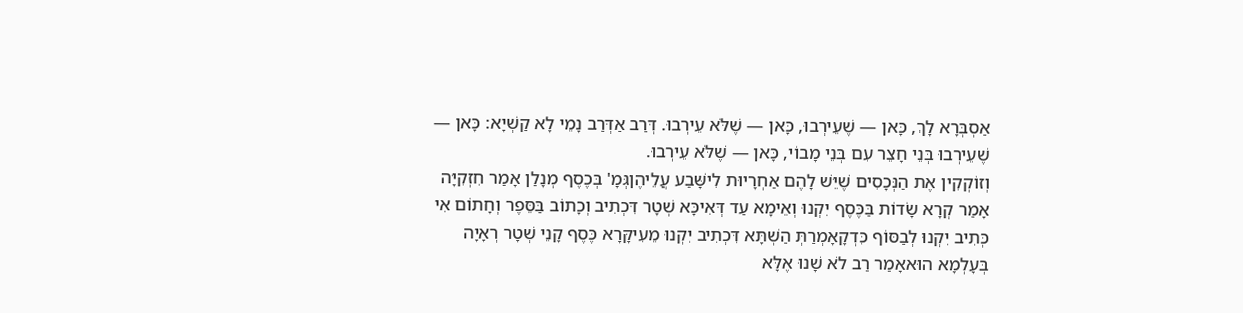אַסְבְּרָא לָךְ, כָּאן — שֶׁעֵירְבוּ, כָּאן — שֶׁלֹּא עֵירְבוּ. דְּרַב אַדְּרַב נָמֵי לָא קַשְׁיָא: כָּאן — שֶׁעֵירְבוּ בְּנֵי חָצֵר עִם בְּנֵי מָבוֹי, כָּאן — שֶׁלֹּא עֵירְבוּ.
וְזוֹקְקִין אֶת הַנְּכָסִים שֶׁיֵּשׁ לָהֶם אַחְרָיוּת לִישָּׁבַע עֲלֵיהֶןגְּמָ' בְּכֶסֶף מְנָלַן אָמַר חִזְקִיָּה אָמַר קְרָא שָׂדוֹת בַּכֶּסֶף יִקְנוּ וְאֵימָא עַד דְּאִיכָּא שְׁטָר דִּכְתִיב וְכָתוֹב בַּסֵּפֶר וְחָתוֹם אִי כְּתִיב יִקְנוּ לְבַסּוֹף כִּדְקָאָמְרַתְּ הַשְׁתָּא דִּכְתִיב יִקְנוּ מֵעִיקָּרָא כֶּסֶף קָנֵי שְׁטָר רְאָיָה בְּעָלְמָא הוּאאָמַר רַב לֹא שָׁנוּ אֶלָּא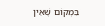בִּמְקוֹם שֶׁאֵין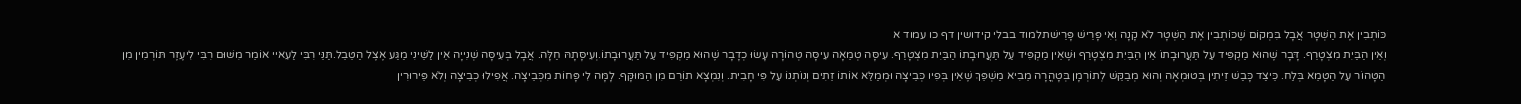כּוֹתְבִין אֶת הַשְּׁטָר אֲבָל בִּמְקוֹם שֶׁכּוֹתְבִין אֶת הַשְּׁטָר לֹא קָנָה וְאִי פָּרֵישׁ פָּרֵישׁתלמוד בבלי קידושין דף כו עמוד א
וְאֵין הַבַּיִת מִצְטָרֵף. דָּבָר שֶׁהוּא מַקְפִּיד עַל תַּעֲרוּבָתוֹ אֵין הַבַּיִת מִצְטָרֵף וּשֶׁאֵין מַקְפִּיד עַל תַּעֲרוּבָתוֹ הַבַּיִת מִצְטָרֵף. עִיסָּה טְמֵאָה עִיסָּה טְהוֹרָה עָשׂוּ כְדָבָר שֶׁהוּא מַקְפִּיד עַל תַּעֲרוּבָתוֹ.וְעִיסָּתָהּ חַלָּה. אֲבָל בְּעִיסָּה שְׁנִייָה אֵין לַשֵּׁינִי מַגַּע אֶצֶל הַטֵּבֵל.תַּנֵּי רִבִּי לַעִאיי אוֹמֵר מִשּׁוּם רִבִּי לִיעֶזֶר תּוֹרְמִין מִן הַטָּהוֹר עַל הַטָּמֵא בְּלַח. כֵּיצַד כָּבַשׁ זֵיתִין בְּטוּמְאָה וְהוּא מְבַקֵּשׁ לְתוֹרְמָן בְּטָהֳרָה מֵבִיא מַשְׁפֵּךְ שֶׁאֵין בְּפִיו כְּבֵיצָה וּמְמַלֵּא אוֹתוֹ זֵתִים וְנוֹתְנוֹ עַל פִּי חָבִית. וְנִמְצָא תוֹרֵם מִן הַמּוּקָּף. לָמָּה לִי פָּחוֹת מִכְּבֵיצָה. אֲפִילוּ כְבֵיצָה וְלֹא פֵּירוּרִין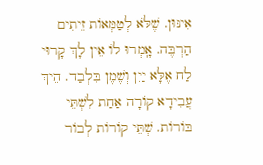אִינּוּן. שֶׁלֹּא לְטַמְּאוֹת זֵיתִים הַרְבֶּה. אָֽמְרוּ לוֹ אֵין לָךְ קָרוּי לַח אֶלָּא יַיִן וְשֶׁמֶן בִּלְבַד. הֵיךְ עֲבִידָא קוֹרָה אַחַת לִשְׁתֵּי בּוֹרוֹת. שְׁתֵּי קוֹרוֹת לְבוֹר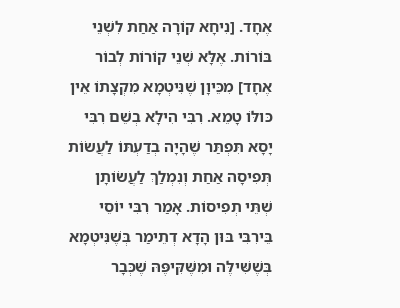אֶחָד. [נִיחָא קוֹרָה אַחַת לִשְׁנֵי בּוֹרוֹת. אֶלָּא שְׁנֵי קוֹרוֹת לְבוֹר אֶחָד] מִכֵּיוָן שֶׁנִּיטְמָא מִקְצָתוֹ אֵין כּולּוֹ טָמֵא. רִבִּי הִילָא בְשֵׁם רִבִּי יָסָא תִּפְתַּר שֶׁהָיָה בְדַעְתּוֹ לַעֲשׂוֹת תְּפִיסָה אַחַת וְנִמְלַךְ לַעֲשׂוֹתָן שְׁתֵּי תְפִיסוֹת. אָמַר רִבִּי יוֹסֵי בֵּירִבִּי בּוּן הָדָא דְתֵימַר בְּשֶׁנִּיטְמָא בְּשֶׁשִּׁילֶּה וּמִשֶּׁקִּיפֶּהּ שֶׁכְּבָר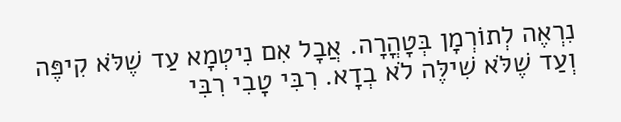נִרְאֶה לְתוֹרְמָן בְּטָהֳרָה. אֲבָל אִם נִיטְמָא עַד שֶׁלֹּא קִיפֶּה וְעַד שֶׁלֹּא שִׁילֶּה לֹא בְדָא. רִבִּי טָבִי רִבִּי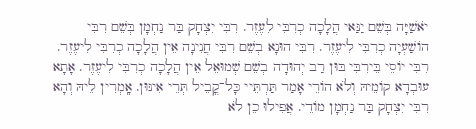יֹאשַׁיָּה בְּשֵׁם יַנַּאי הֲלָכָה כְרִבִּי לִעֶזֶר. רִבִּי יִצְחָק בַּר נַחְמָן בְּשֵׁם רִבִּי הוֹשַׁעְיָה כְרִבִּי לִיעֶזֶר. רִבִּי הוּנָא בְשֵׁם רִבִּי חֲנִינָה אֵין הֲלָכָה כְרִבִּי לִיעֶזֶר. רִבִּי יוֹסֵי בֵּירִבִּי בּוּן רַב יְהוּדָה בְשֵׁם שְׁמוּאֵל אֵין הֲלָכָה כְרִבִּי לִיעֶזֶר. אָתָא עוּבְדָא קוֹמֵיהּ וְלֹא הוֹרֵי אָמַר תַּרְתֵּיי כָּל־קֳבֵיל תְּרֵי אִינּוּן. אָֽמְרִין לֵיהּ וְהָא רִבִּי יִצְחָק בַּר נַחְמָן מוֹדֵי. אֲפִילוּ כֵן לֹא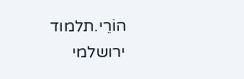הוֹרֵי.תלמוד ירושלמי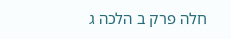חלה פרק ב הלכה ג